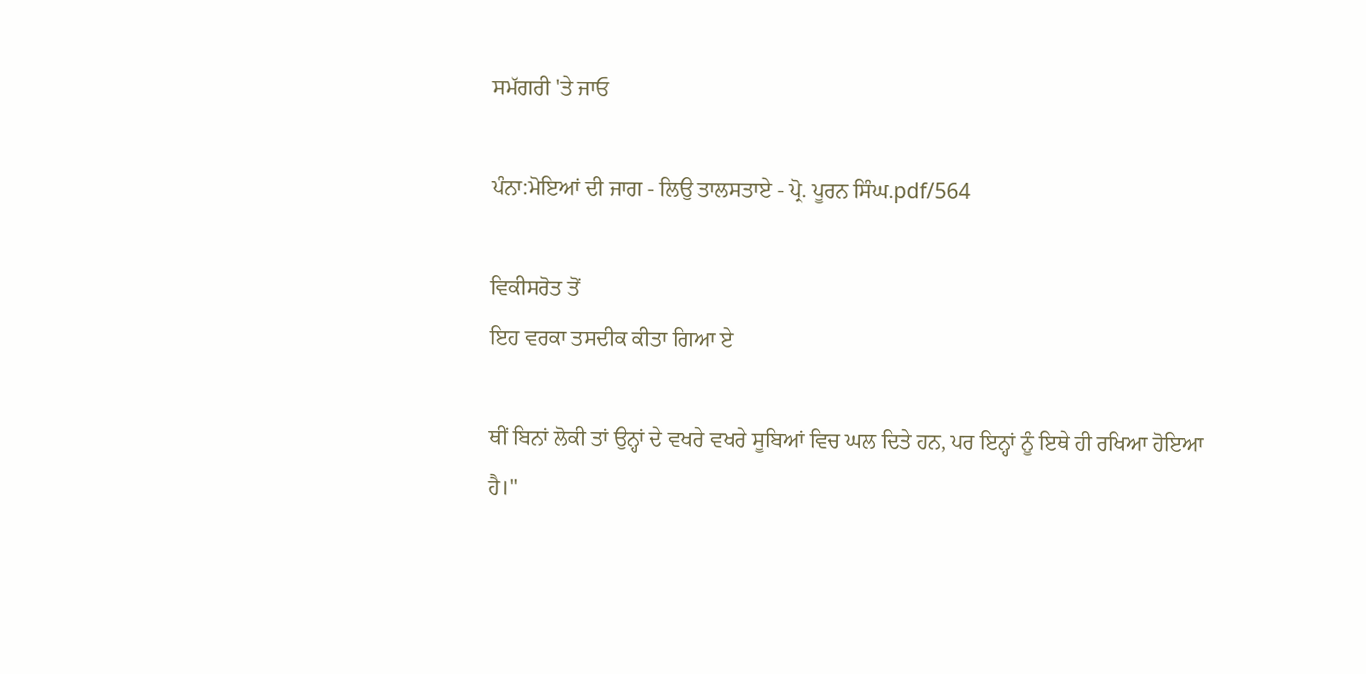ਸਮੱਗਰੀ 'ਤੇ ਜਾਓ

ਪੰਨਾ:ਮੋਇਆਂ ਦੀ ਜਾਗ - ਲਿਉ ਤਾਲਸਤਾਏ - ਪ੍ਰੋ. ਪੂਰਨ ਸਿੰਘ.pdf/564

ਵਿਕੀਸਰੋਤ ਤੋਂ
ਇਹ ਵਰਕਾ ਤਸਦੀਕ ਕੀਤਾ ਗਿਆ ਏ

ਥੀਂ ਬਿਨਾਂ ਲੋਕੀ ਤਾਂ ਉਨ੍ਹਾਂ ਦੇ ਵਖਰੇ ਵਖਰੇ ਸੂਬਿਆਂ ਵਿਚ ਘਲ ਦਿਤੇ ਹਨ, ਪਰ ਇਨ੍ਹਾਂ ਨੂੰ ਇਥੇ ਹੀ ਰਖਿਆ ਹੋਇਆ ਹੈ।"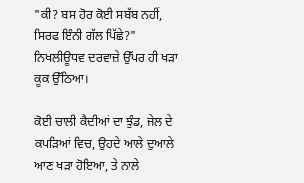"ਕੀ? ਬਸ ਹੋਰ ਕੋਈ ਸਬੱਬ ਨਹੀਂ, ਸਿਰਫ ਇੰਨੀ ਗੱਲ ਪਿੱਛੇ?" ਨਿਖਲੀਊਧਵ ਦਰਵਾਜ਼ੇ ਉੱਪਰ ਹੀ ਖੜਾ ਕੂਕ ਉੱਠਿਆ।

ਕੋਈ ਚਾਲੀ ਕੈਦੀਆਂ ਦਾ ਝੁੰਡ, ਜੇਲ ਦੇ ਕਪੜਿਆਂ ਵਿਚ, ਉਹਦੇ ਆਲੇ ਦੁਆਲੇ ਆਣ ਖੜਾ ਹੋਇਆ, ਤੇ ਨਾਲੇ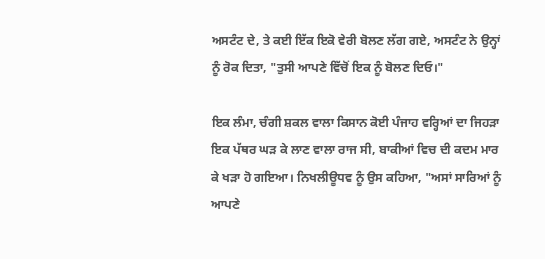ਅਸਟੰਟ ਦੇ, ਤੇ ਕਈ ਇੱਕ ਇਕੋ ਵੇਰੀ ਬੋਲਣ ਲੱਗ ਗਏ, ਅਸਟੰਟ ਨੇ ਉਨ੍ਹਾਂ ਨੂੰ ਰੋਕ ਦਿਤਾ, "ਤੁਸੀ ਆਪਣੇ ਵਿੱਚੋਂ ਇਕ ਨੂੰ ਬੋਲਣ ਦਿਓ।"

ਇਕ ਲੰਮਾ, ਚੰਗੀ ਸ਼ਕਲ ਵਾਲਾ ਕਿਸਾਨ ਕੋਈ ਪੰਜਾਹ ਵਰ੍ਹਿਆਂ ਦਾ ਜਿਹੜਾ ਇਕ ਪੱਥਰ ਘੜ ਕੇ ਲਾਣ ਵਾਲਾ ਰਾਜ ਸੀ, ਬਾਕੀਆਂ ਵਿਚ ਦੀ ਕਦਮ ਮਾਰ ਕੇ ਖੜਾ ਹੋ ਗਇਆ। ਨਿਖਲੀਊਧਵ ਨੂੰ ਉਸ ਕਹਿਆ, "ਅਸਾਂ ਸਾਰਿਆਂ ਨੂੰ ਆਪਣੇ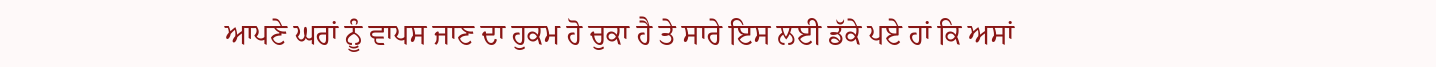ਆਪਣੇ ਘਰਾਂ ਨੂੰ ਵਾਪਸ ਜਾਣ ਦਾ ਹੁਕਮ ਹੋ ਚੁਕਾ ਹੈ ਤੇ ਸਾਰੇ ਇਸ ਲਈ ਡੱਕੇ ਪਏ ਹਾਂ ਕਿ ਅਸਾਂ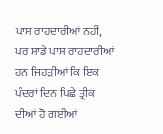ਪਾਸ ਰਾਹਦਾਰੀਆਂ ਨਹੀਂ, ਪਰ ਸਾਡੇ ਪਾਸ ਰਾਹਦਾਰੀਆਂ ਹਨ ਜਿਹੜੀਆਂ ਕਿ ਇਕ ਪੰਦਰਾਂ ਦਿਨ ਪਿਛੇ ਤ੍ਰੀਕ ਦੀਆਂ ਹੋ ਗਈਆਂ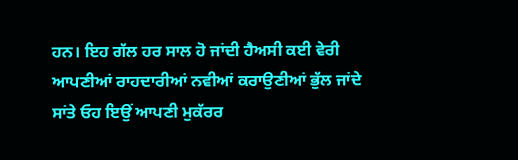ਹਨ। ਇਹ ਗੱਲ ਹਰ ਸਾਲ ਹੋ ਜਾਂਦੀ ਹੈਅਸੀ ਕਈ ਵੇਰੀ ਆਪਣੀਆਂ ਰਾਹਦਾਰੀਆਂ ਨਵੀਆਂ ਕਰਾਉਣੀਆਂ ਭੁੱਲ ਜਾਂਦੇ ਸਾਂਤੇ ਓਹ ਇਉਂ ਆਪਣੀ ਮੁਕੱਰਰ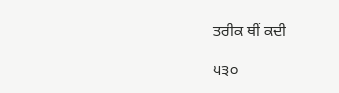ਤਰੀਕ ਥੀਂ ਕਦੀ

੫੩੦